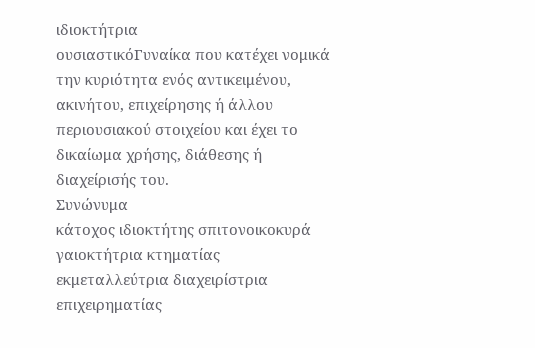ιδιοκτήτρια
ουσιαστικόΓυναίκα που κατέχει νομικά την κυριότητα ενός αντικειμένου, ακινήτου, επιχείρησης ή άλλου περιουσιακού στοιχείου και έχει το δικαίωμα χρήσης, διάθεσης ή διαχείρισής του.
Συνώνυμα
κάτοχος ιδιοκτήτης σπιτονοικοκυρά γαιοκτήτρια κτηματίας εκμεταλλεύτρια διαχειρίστρια επιχειρηματίας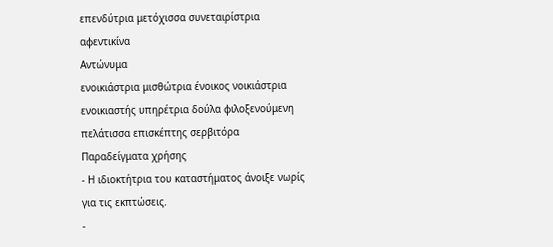επενδύτρια μετόχισσα συνεταιρίστρια αφεντικίνα
Αντώνυμα
ενοικιάστρια μισθώτρια ένοικος νοικιάστρια ενοικιαστής υπηρέτρια δούλα φιλοξενούμενη πελάτισσα επισκέπτης σερβιτόρα
Παραδείγματα χρήσης
- Η ιδιοκτήτρια του καταστήματος άνοιξε νωρίς για τις εκπτώσεις.
-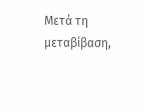Μετά τη μεταβίβαση,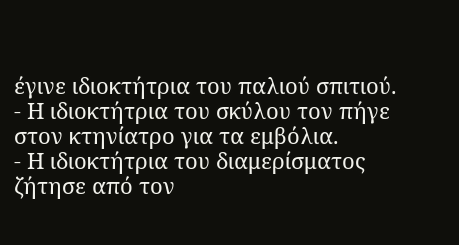έγινε ιδιοκτήτρια του παλιού σπιτιού.
- Η ιδιοκτήτρια του σκύλου τον πήγε στον κτηνίατρο για τα εμβόλια.
- Η ιδιοκτήτρια του διαμερίσματος ζήτησε από τον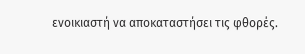ενοικιαστή να αποκαταστήσει τις φθορές.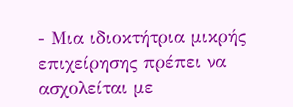- Μια ιδιοκτήτρια μικρής επιχείρησης πρέπει να ασχολείται με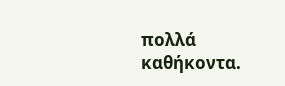πολλά καθήκοντα.